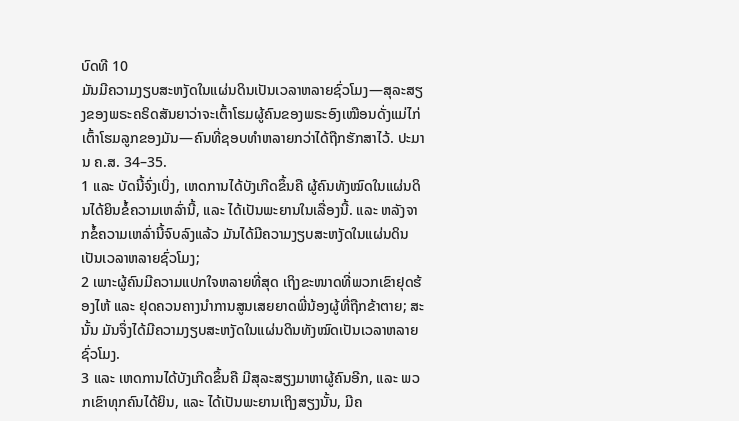ບົດທີ 10
ມັນມີຄວາມງຽບສະຫງັດໃນແຜ່ນດິນເປັນເວລາຫລາຍຊົ່ວໂມງ—ສຸລະສຽງຂອງພຣະຄຣິດສັນຍາວ່າຈະເຕົ້າໂຮມຜູ້ຄົນຂອງພຣະອົງເໝືອນດັ່ງແມ່ໄກ່ເຕົ້າໂຮມລູກຂອງມັນ—ຄົນທີ່ຊອບທຳຫລາຍກວ່າໄດ້ຖືກຮັກສາໄວ້. ປະມານ ຄ.ສ. 34–35.
1 ແລະ ບັດນີ້ຈົ່ງເບິ່ງ, ເຫດການໄດ້ບັງເກີດຂຶ້ນຄື ຜູ້ຄົນທັງໝົດໃນແຜ່ນດິນໄດ້ຍິນຂໍ້ຄວາມເຫລົ່ານີ້, ແລະ ໄດ້ເປັນພະຍານໃນເລື່ອງນີ້. ແລະ ຫລັງຈາກຂໍ້ຄວາມເຫລົ່ານີ້ຈົບລົງແລ້ວ ມັນໄດ້ມີຄວາມງຽບສະຫງັດໃນແຜ່ນດິນເປັນເວລາຫລາຍຊົ່ວໂມງ;
2 ເພາະຜູ້ຄົນມີຄວາມແປກໃຈຫລາຍທີ່ສຸດ ເຖິງຂະໜາດທີ່ພວກເຂົາຢຸດຮ້ອງໄຫ້ ແລະ ຢຸດຄວນຄາງນຳການສູນເສຍຍາດພີ່ນ້ອງຜູ້ທີ່ຖືກຂ້າຕາຍ; ສະນັ້ນ ມັນຈຶ່ງໄດ້ມີຄວາມງຽບສະຫງັດໃນແຜ່ນດິນທັງໝົດເປັນເວລາຫລາຍຊົ່ວໂມງ.
3 ແລະ ເຫດການໄດ້ບັງເກີດຂຶ້ນຄື ມີສຸລະສຽງມາຫາຜູ້ຄົນອີກ, ແລະ ພວກເຂົາທຸກຄົນໄດ້ຍິນ, ແລະ ໄດ້ເປັນພະຍານເຖິງສຽງນັ້ນ, ມີຄ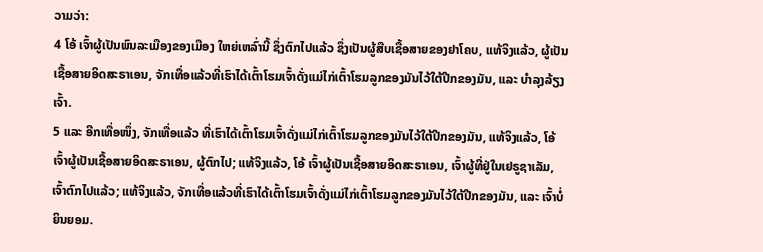ວາມວ່າ:
4 ໂອ້ ເຈົ້າຜູ້ເປັນພົນລະເມືອງຂອງເມືອງ ໃຫຍ່ເຫລົ່ານີ້ ຊຶ່ງຕົກໄປແລ້ວ ຊຶ່ງເປັນຜູ້ສືບເຊື້ອສາຍຂອງຢາໂຄບ, ແທ້ຈິງແລ້ວ, ຜູ້ເປັນເຊື້ອສາຍອິດສະຣາເອນ, ຈັກເທື່ອແລ້ວທີ່ເຮົາໄດ້ເຕົ້າໂຮມເຈົ້າດັ່ງແມ່ໄກ່ເຕົ້າໂຮມລູກຂອງມັນໄວ້ໃຕ້ປີກຂອງມັນ, ແລະ ບຳລຸງລ້ຽງເຈົ້າ.
5 ແລະ ອີກເທື່ອໜຶ່ງ, ຈັກເທື່ອແລ້ວ ທີ່ເຮົາໄດ້ເຕົ້າໂຮມເຈົ້າດັ່ງແມ່ໄກ່ເຕົ້າໂຮມລູກຂອງມັນໄວ້ໃຕ້ປີກຂອງມັນ, ແທ້ຈິງແລ້ວ, ໂອ້ ເຈົ້າຜູ້ເປັນເຊື້ອສາຍອິດສະຣາເອນ, ຜູ້ຕົກໄປ; ແທ້ຈິງແລ້ວ, ໂອ້ ເຈົ້າຜູ້ເປັນເຊື້ອສາຍອິດສະຣາເອນ, ເຈົ້າຜູ້ທີ່ຢູ່ໃນເຢຣູຊາເລັມ, ເຈົ້າຕົກໄປແລ້ວ; ແທ້ຈິງແລ້ວ, ຈັກເທື່ອແລ້ວທີ່ເຮົາໄດ້ເຕົ້າໂຮມເຈົ້າດັ່ງແມ່ໄກ່ເຕົ້າໂຮມລູກຂອງມັນໄວ້ໃຕ້ປີກຂອງມັນ, ແລະ ເຈົ້າບໍ່ຍິນຍອມ.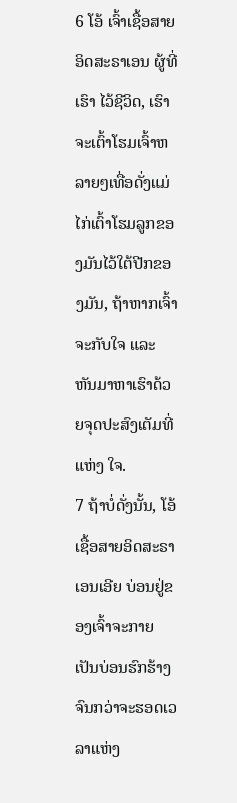6 ໂອ້ ເຈົ້າເຊື້ອສາຍອິດສະຣາເອນ ຜູ້ທີ່ເຮົາ ໄວ້ຊີວິດ, ເຮົາຈະເຕົ້າໂຮມເຈົ້າຫລາຍໆເທື່ອດັ່ງແມ່ໄກ່ເຕົ້າໂຮມລູກຂອງມັນໄວ້ໃຕ້ປີກຂອງມັນ, ຖ້າຫາກເຈົ້າຈະກັບໃຈ ແລະ ຫັນມາຫາເຮົາດ້ວຍຈຸດປະສົງເຕັມທີ່ແຫ່ງ ໃຈ.
7 ຖ້າບໍ່ດັ່ງນັ້ນ, ໂອ້ ເຊື້ອສາຍອິດສະຣາເອນເອີຍ ບ່ອນຢູ່ຂອງເຈົ້າຈະກາຍເປັນບ່ອນຮົກຮ້າງຈົນກວ່າຈະຮອດເວລາແຫ່ງ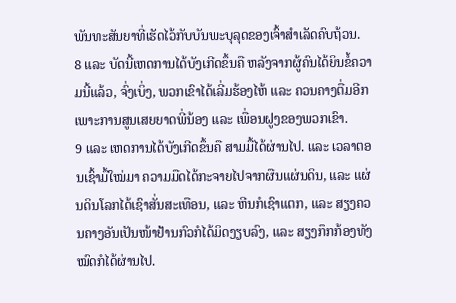ພັນທະສັນຍາທີ່ເຮັດໄວ້ກັບບັນພະບຸລຸດຂອງເຈົ້າສຳເລັດຄົບຖ້ວນ.
8 ແລະ ບັດນີ້ເຫດການໄດ້ບັງເກີດຂຶ້ນຄື ຫລັງຈາກຜູ້ຄົນໄດ້ຍິນຂໍ້ຄວາມນີ້ແລ້ວ, ຈົ່ງເບິ່ງ, ພວກເຂົາໄດ້ເລີ່ມຮ້ອງໄຫ້ ແລະ ຄວນຄາງຕື່ມອີກເພາະການສູນເສຍຍາດພີ່ນ້ອງ ແລະ ເພື່ອນຝູງຂອງພວກເຂົາ.
9 ແລະ ເຫດການໄດ້ບັງເກີດຂຶ້ນຄື ສາມມື້ໄດ້ຜ່ານໄປ. ແລະ ເວລາຕອນເຊົ້າມື້ໃໝ່ມາ ຄວາມມືດໄດ້ກະຈາຍໄປຈາກຜືນແຜ່ນດິນ, ແລະ ແຜ່ນດິນໂລກໄດ້ເຊົາສັ່ນສະເທືອນ, ແລະ ຫີນກໍເຊົາແຕກ, ແລະ ສຽງຄວນຄາງອັນເປັນໜ້າຢ້ານກົວກໍໄດ້ມິດງຽບລົງ, ແລະ ສຽງກຶກກ້ອງທັງໝົດກໍໄດ້ຜ່ານໄປ.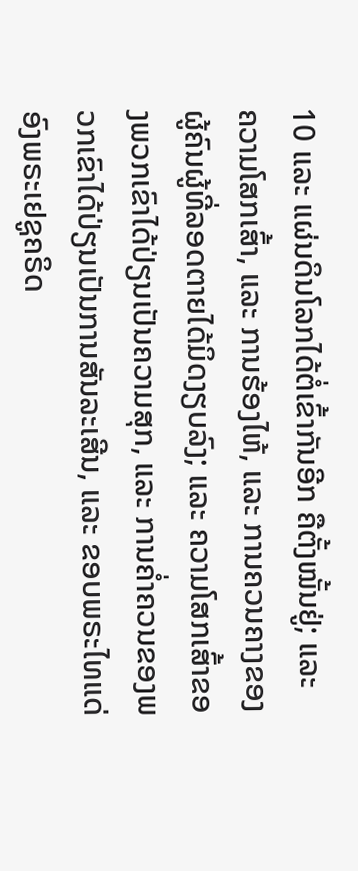10 ແລະ ແຜ່ນດິນໂລກໄດ້ຕໍ່ເຂົ້າກັນອີກ ຄືຕັ້ງໝັ້ນຢູ່; ແລະ ຄວາມໂສກເສົ້າ, ແລະ ການຮ້ອງໄຫ້, ແລະ ການຄວນຄາງຂອງຜູ້ຄົນຜູ້ທີ່ລອດຕາຍໄດ້ມິດງຽບລົງ; ແລະ ຄວາມໂສກເສົ້າຂອງພວກເຂົາໄດ້ປ່ຽນເປັນຄວາມສຸກ, ແລະ ການຄ່ຳຄວນຂອງພວກເຂົາໄດ້ປ່ຽນເປັນການສັນລະເສີນ, ແລະ ຂອບພຣະໄທແດ່ອົງພຣະເຢຊູຄຣິດ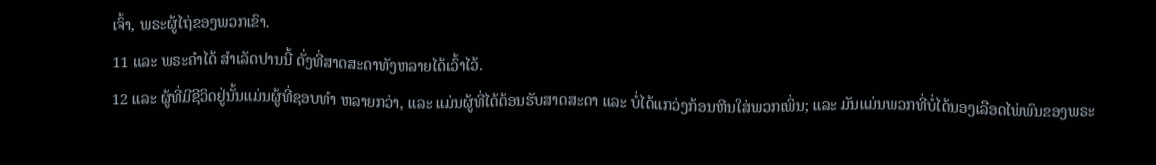ເຈົ້າ, ພຣະຜູ້ໄຖ່ຂອງພວກເຂົາ.
11 ແລະ ພຣະຄຳໄດ້ ສຳເລັດປານນີ້ ດັ່ງທີ່ສາດສະດາທັງຫລາຍໄດ້ເວົ້າໄວ້.
12 ແລະ ຜູ້ທີ່ມີຊີວິດຢູ່ນັ້ນແມ່ນຜູ້ທີ່ຊອບທຳ ຫລາຍກວ່າ, ແລະ ແມ່ນຜູ້ທີ່ໄດ້ຕ້ອນຮັບສາດສະດາ ແລະ ບໍ່ໄດ້ແກວ່ງກ້ອນຫີນໃສ່ພວກເພິ່ນ; ແລະ ມັນແມ່ນພວກທີ່ບໍ່ໄດ້ນອງເລືອດໄພ່ພົນຂອງພຣະ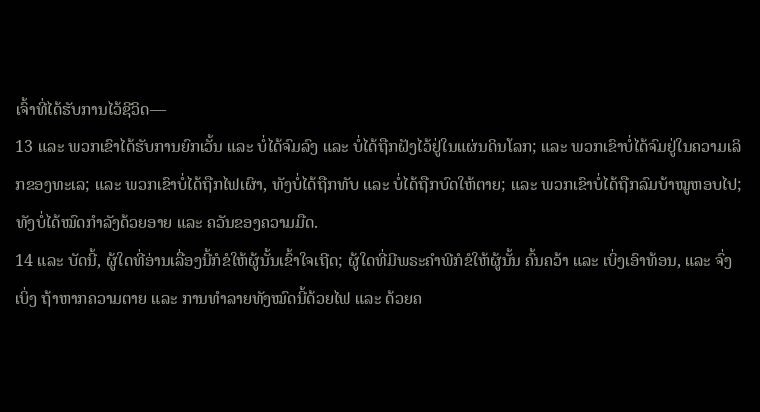ເຈົ້າທີ່ໄດ້ຮັບການໄວ້ຊີວິດ—
13 ແລະ ພວກເຂົາໄດ້ຮັບການຍົກເວັ້ນ ແລະ ບໍ່ໄດ້ຈົມລົງ ແລະ ບໍ່ໄດ້ຖືກຝັງໄວ້ຢູ່ໃນແຜ່ນດິນໂລກ; ແລະ ພວກເຂົາບໍ່ໄດ້ຈົມຢູ່ໃນຄວາມເລິກຂອງທະເລ; ແລະ ພວກເຂົາບໍ່ໄດ້ຖືກໄຟເຜົາ, ທັງບໍ່ໄດ້ຖືກທັບ ແລະ ບໍ່ໄດ້ຖືກບົດໃຫ້ຕາຍ; ແລະ ພວກເຂົາບໍ່ໄດ້ຖືກລົມບ້າໝູຫອບໄປ; ທັງບໍ່ໄດ້ໝົດກຳລັງດ້ວຍອາຍ ແລະ ຄວັນຂອງຄວາມມືດ.
14 ແລະ ບັດນີ້, ຜູ້ໃດທີ່ອ່ານເລື່ອງນີ້ກໍຂໍໃຫ້ຜູ້ນັ້ນເຂົ້າໃຈເຖີດ; ຜູ້ໃດທີ່ມີພຣະຄຳພີກໍຂໍໃຫ້ຜູ້ນັ້ນ ຄົ້ນຄວ້າ ແລະ ເບິ່ງເອົາທ້ອນ, ແລະ ຈົ່ງເບິ່ງ ຖ້າຫາກຄວາມຕາຍ ແລະ ການທຳລາຍທັງໝົດນີ້ດ້ວຍໄຟ ແລະ ດ້ວຍຄ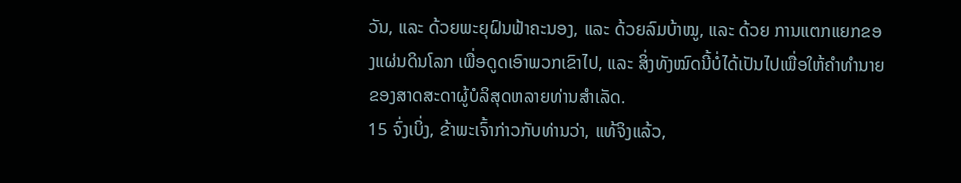ວັນ, ແລະ ດ້ວຍພະຍຸຝົນຟ້າຄະນອງ, ແລະ ດ້ວຍລົມບ້າໝູ, ແລະ ດ້ວຍ ການແຕກແຍກຂອງແຜ່ນດິນໂລກ ເພື່ອດູດເອົາພວກເຂົາໄປ, ແລະ ສິ່ງທັງໝົດນີ້ບໍ່ໄດ້ເປັນໄປເພື່ອໃຫ້ຄຳທຳນາຍຂອງສາດສະດາຜູ້ບໍລິສຸດຫລາຍທ່ານສຳເລັດ.
15 ຈົ່ງເບິ່ງ, ຂ້າພະເຈົ້າກ່າວກັບທ່ານວ່າ, ແທ້ຈິງແລ້ວ,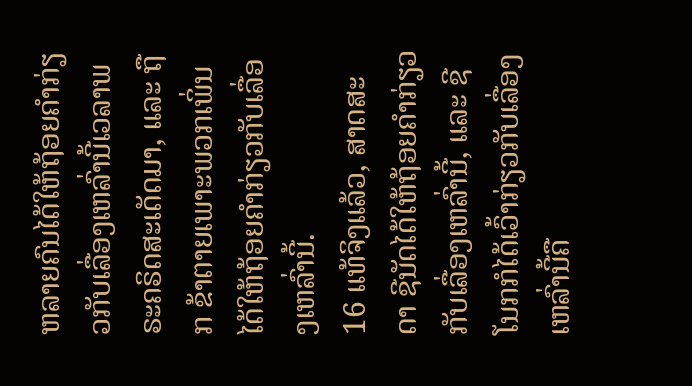ຫລາຍຄົນໄດ້ໃຫ້ຖ້ອຍຄຳກ່ຽວກັບເລື່ອງເຫລົ່ານີ້ເວລາພຣະຄຣິດສະເດັດມາ, ແລະ ຖືກ ຂ້າຕາຍເພາະພວກເພິ່ນໄດ້ໃຫ້ຖ້ອຍຄຳກ່ຽວກັບເລື່ອງເຫລົ່ານີ້.
16 ແທ້ຈິງແລ້ວ, ສາດສະດາ ຊີນັດໄດ້ໃຫ້ຖ້ອຍຄຳກ່ຽວກັບເລື່ອງເຫລົ່ານີ້, ແລະ ຊີໂນກກໍໄດ້ເວົ້າກ່ຽວກັບເລື່ອງເຫລົ່ານີ້ຄື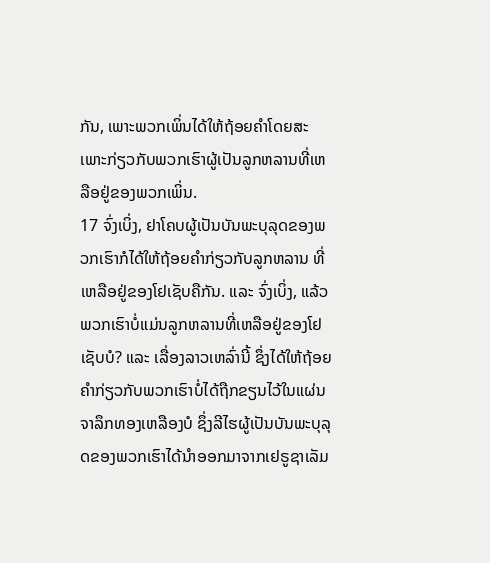ກັນ, ເພາະພວກເພິ່ນໄດ້ໃຫ້ຖ້ອຍຄຳໂດຍສະເພາະກ່ຽວກັບພວກເຮົາຜູ້ເປັນລູກຫລານທີ່ເຫລືອຢູ່ຂອງພວກເພິ່ນ.
17 ຈົ່ງເບິ່ງ, ຢາໂຄບຜູ້ເປັນບັນພະບຸລຸດຂອງພວກເຮົາກໍໄດ້ໃຫ້ຖ້ອຍຄຳກ່ຽວກັບລູກຫລານ ທີ່ເຫລືອຢູ່ຂອງໂຢເຊັບຄືກັນ. ແລະ ຈົ່ງເບິ່ງ, ແລ້ວພວກເຮົາບໍ່ແມ່ນລູກຫລານທີ່ເຫລືອຢູ່ຂອງໂຢເຊັບບໍ? ແລະ ເລື່ອງລາວເຫລົ່ານີ້ ຊຶ່ງໄດ້ໃຫ້ຖ້ອຍຄຳກ່ຽວກັບພວກເຮົາບໍ່ໄດ້ຖືກຂຽນໄວ້ໃນແຜ່ນຈາລຶກທອງເຫລືອງບໍ ຊຶ່ງລີໄຮຜູ້ເປັນບັນພະບຸລຸດຂອງພວກເຮົາໄດ້ນຳອອກມາຈາກເຢຣູຊາເລັມ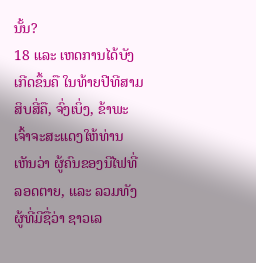ນັ້ນ?
18 ແລະ ເຫດການໄດ້ບັງເກີດຂຶ້ນຄື ໃນທ້າຍປີທີສາມສິບສີ່ຄື, ຈົ່ງເບິ່ງ, ຂ້າພະເຈົ້າຈະສະແດງໃຫ້ທ່ານເຫັນວ່າ ຜູ້ຄົນຂອງນີໄຟທີ່ລອດຕາຍ, ແລະ ລວມທັງຜູ້ທີ່ມີຊື່ວ່າ ຊາວເລ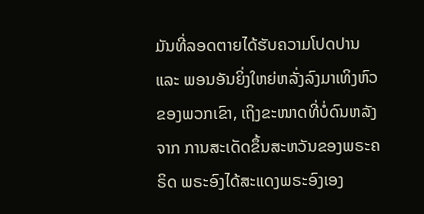ມັນທີ່ລອດຕາຍໄດ້ຮັບຄວາມໂປດປານ ແລະ ພອນອັນຍິ່ງໃຫຍ່ຫລັ່ງລົງມາເທິງຫົວຂອງພວກເຂົາ, ເຖິງຂະໜາດທີ່ບໍ່ດົນຫລັງຈາກ ການສະເດັດຂຶ້ນສະຫວັນຂອງພຣະຄຣິດ ພຣະອົງໄດ້ສະແດງພຣະອົງເອງ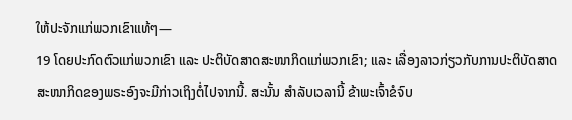ໃຫ້ປະຈັກແກ່ພວກເຂົາແທ້ໆ—
19 ໂດຍປະກົດຕົວແກ່ພວກເຂົາ ແລະ ປະຕິບັດສາດສະໜາກິດແກ່ພວກເຂົາ; ແລະ ເລື່ອງລາວກ່ຽວກັບການປະຕິບັດສາດສະໜາກິດຂອງພຣະອົງຈະມີກ່າວເຖິງຕໍ່ໄປຈາກນີ້. ສະນັ້ນ ສຳລັບເວລານີ້ ຂ້າພະເຈົ້າຂໍຈົບ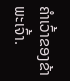ຄຳເວົ້າຂອງຂ້າພະເຈົ້າ.